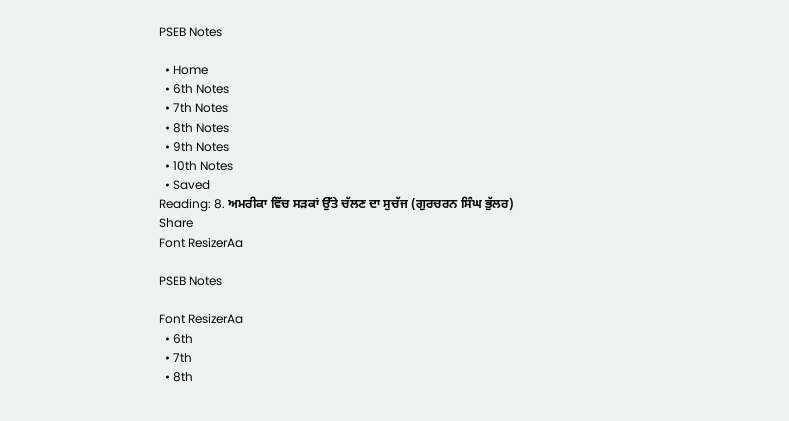PSEB Notes

  • Home
  • 6th Notes
  • 7th Notes
  • 8th Notes
  • 9th Notes
  • 10th Notes
  • Saved
Reading: 8. ਅਮਰੀਕਾ ਵਿੱਚ ਸੜਕਾਂ ਉੱਤੇ ਚੱਲਣ ਦਾ ਸੁਚੱਜ (ਗੁਰਚਰਨ ਸਿੰਘ ਭੁੱਲਰ)
Share
Font ResizerAa

PSEB Notes

Font ResizerAa
  • 6th
  • 7th
  • 8th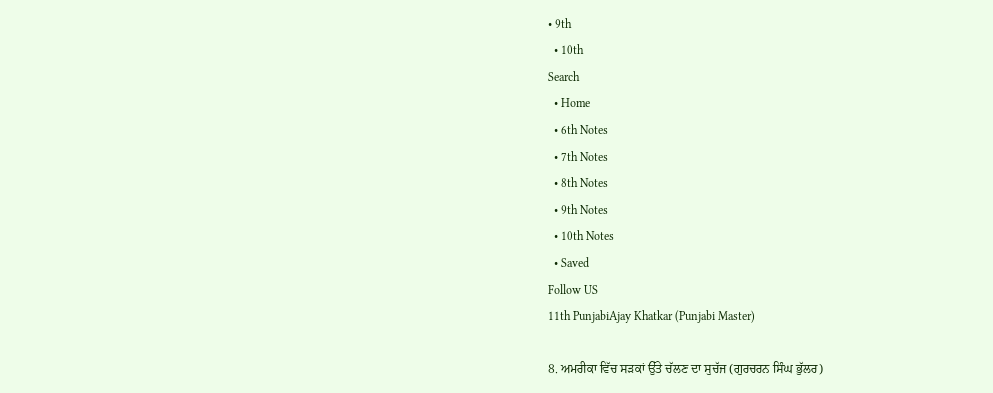• 9th
  • 10th
Search
  • Home
  • 6th Notes
  • 7th Notes
  • 8th Notes
  • 9th Notes
  • 10th Notes
  • Saved
Follow US
11th PunjabiAjay Khatkar (Punjabi Master)

8. ਅਮਰੀਕਾ ਵਿੱਚ ਸੜਕਾਂ ਉੱਤੇ ਚੱਲਣ ਦਾ ਸੁਚੱਜ (ਗੁਰਚਰਨ ਸਿੰਘ ਭੁੱਲਰ)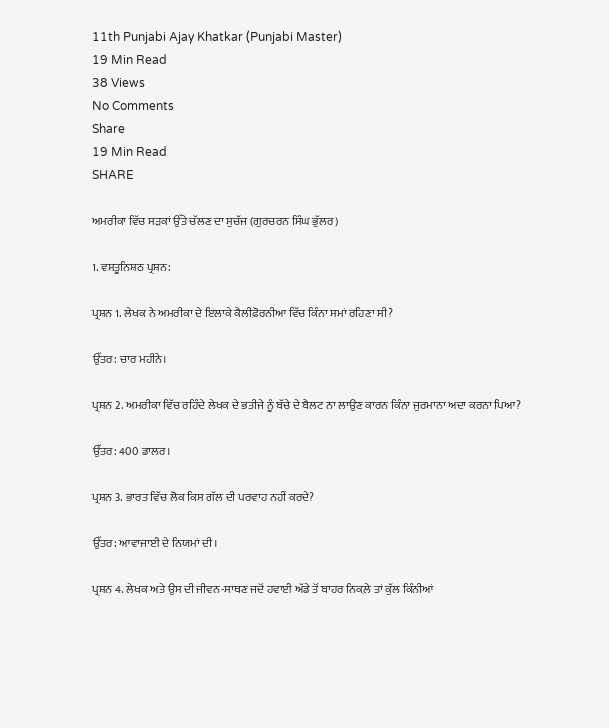11th Punjabi Ajay Khatkar (Punjabi Master)
19 Min Read
38 Views
No Comments
Share
19 Min Read
SHARE

ਅਮਰੀਕਾ ਵਿੱਚ ਸੜਕਾਂ ਉੱਤੇ ਚੱਲਣ ਦਾ ਸੁਚੱਜ (ਗੁਰਚਰਨ ਸਿੰਘ ਭੁੱਲਰ)

1. ਵਸਤੂਨਿਸ਼ਠ ਪ੍ਰਸ਼ਨ:

ਪ੍ਰਸ਼ਨ 1. ਲੇਖਕ ਨੇ ਅਮਰੀਕਾ ਦੇ ਇਲਾਕੇ ਕੈਲੀਫ਼ੋਰਨੀਆ ਵਿੱਚ ਕਿੰਨਾ ਸਮਾਂ ਰਹਿਣਾ ਸੀ?

ਉੱਤਰ: ਚਾਰ ਮਹੀਨੇ।

ਪ੍ਰਸ਼ਨ 2. ਅਮਰੀਕਾ ਵਿੱਚ ਰਹਿੰਦੇ ਲੇਖਕ ਦੇ ਭਤੀਜੇ ਨੂੰ ਬੱਚੇ ਦੇ ਬੈਲਟ ਨਾ ਲਾਉਣ ਕਾਰਨ ਕਿੰਨਾ ਜੁਰਮਾਨਾ ਅਦਾ ਕਰਨਾ ਪਿਆ?

ਉੱਤਰ: 400 ਡਾਲਰ।

ਪ੍ਰਸ਼ਨ 3. ਭਾਰਤ ਵਿੱਚ ਲੋਕ ਕਿਸ ਗੱਲ ਦੀ ਪਰਵਾਹ ਨਹੀਂ ਕਰਦੇ?

ਉੱਤਰ: ਆਵਾਜਾਈ ਦੇ ਨਿਯਮਾਂ ਦੀ।

ਪ੍ਰਸ਼ਨ 4. ਲੇਖਕ ਅਤੇ ਉਸ ਦੀ ਜੀਵਨ-ਸਾਥਣ ਜਦੋਂ ਹਵਾਈ ਅੱਡੇ ਤੋਂ ਬਾਹਰ ਨਿਕਲ਼ੇ ਤਾਂ ਕੁੱਲ ਕਿੰਨੀਆਂ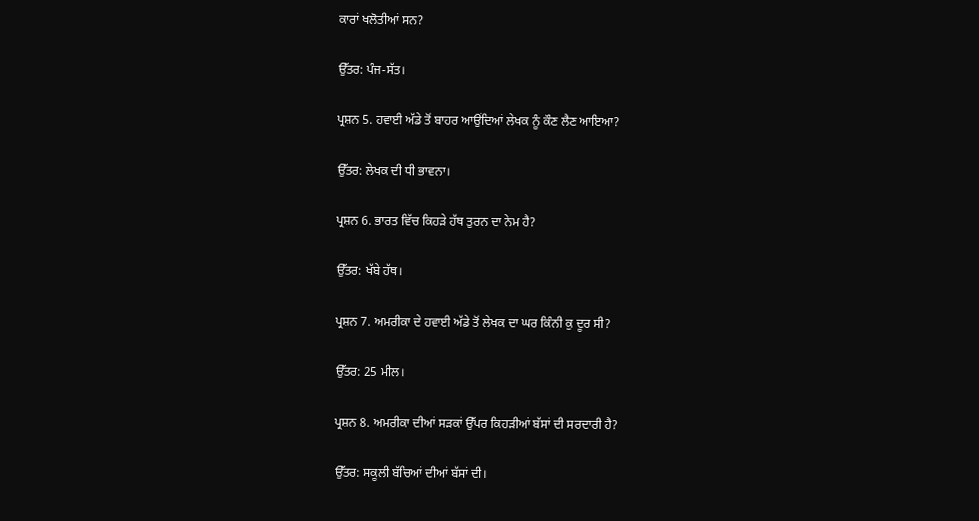ਕਾਰਾਂ ਖਲੋਤੀਆਂ ਸਨ?

ਉੱਤਰ: ਪੰਜ-ਸੱਤ।

ਪ੍ਰਸ਼ਨ 5. ਹਵਾਈ ਅੱਡੇ ਤੋਂ ਬਾਹਰ ਆਉਂਦਿਆਂ ਲੇਖਕ ਨੂੰ ਕੌਣ ਲੈਣ ਆਇਆ?

ਉੱਤਰ: ਲੇਖਕ ਦੀ ਧੀ ਭਾਵਨਾ।

ਪ੍ਰਸ਼ਨ 6. ਭਾਰਤ ਵਿੱਚ ਕਿਹੜੇ ਹੱਥ ਤੁਰਨ ਦਾ ਨੇਮ ਹੈ?

ਉੱਤਰ: ਖੱਬੇ ਹੱਥ।

ਪ੍ਰਸ਼ਨ 7. ਅਮਰੀਕਾ ਦੇ ਹਵਾਈ ਅੱਡੇ ਤੋਂ ਲੇਖਕ ਦਾ ਘਰ ਕਿੰਨੀ ਕੁ ਦੂਰ ਸੀ?

ਉੱਤਰ: 25 ਮੀਲ।

ਪ੍ਰਸ਼ਨ 8. ਅਮਰੀਕਾ ਦੀਆਂ ਸੜਕਾਂ ਉੱਪਰ ਕਿਹੜੀਆਂ ਬੱਸਾਂ ਦੀ ਸਰਦਾਰੀ ਹੈ?

ਉੱਤਰ: ਸਕੂਲੀ ਬੱਚਿਆਂ ਦੀਆਂ ਬੱਸਾਂ ਦੀ।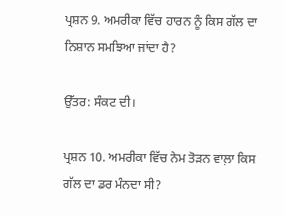ਪ੍ਰਸ਼ਨ 9. ਅਮਰੀਕਾ ਵਿੱਚ ਹਾਰਨ ਨੂੰ ਕਿਸ ਗੱਲ ਦਾ ਨਿਸ਼ਾਨ ਸਮਝਿਆ ਜਾਂਦਾ ਹੈ?

ਉੱਤਰ: ਸੰਕਟ ਦੀ।

ਪ੍ਰਸ਼ਨ 10. ਅਮਰੀਕਾ ਵਿੱਚ ਨੇਮ ਤੋੜਨ ਵਾਲ਼ਾ ਕਿਸ ਗੱਲ ਦਾ ਡਰ ਮੰਨਦਾ ਸੀ?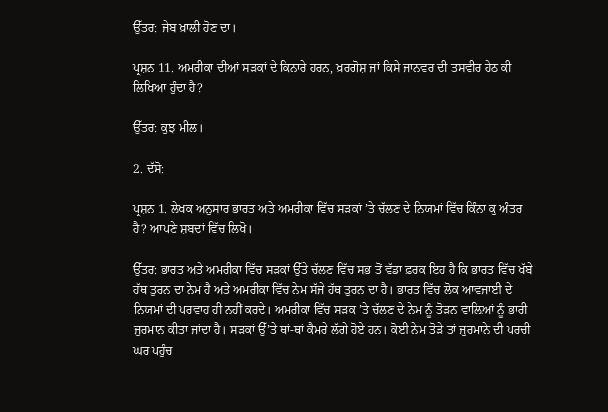ਉੱਤਰ: ਜੇਬ ਖ਼ਾਲੀ ਹੋਣ ਦਾ।

ਪ੍ਰਸ਼ਨ 11. ਅਮਰੀਕਾ ਦੀਆਂ ਸੜਕਾਂ ਦੇ ਕਿਨਾਰੇ ਹਰਨ, ਖ਼ਰਗੋਸ਼ ਜਾਂ ਕਿਸੇ ਜਾਨਵਰ ਦੀ ਤਸਵੀਰ ਹੇਠ ਕੀ ਲਿਖਿਆ ਹੁੰਦਾ ਹੈ?

ਉੱਤਰ: ਕੁਝ ਮੀਲ।

2. ਦੱਸੋ:

ਪ੍ਰਸ਼ਨ 1. ਲੇਖਕ ਅਨੁਸਾਰ ਭਾਰਤ ਅਤੇ ਅਮਰੀਕਾ ਵਿੱਚ ਸੜਕਾਂ ’ਤੇ ਚੱਲਣ ਦੇ ਨਿਯਮਾਂ ਵਿੱਚ ਕਿੰਨਾ ਕੁ ਅੰਤਰ ਹੈ? ਆਪਣੇ ਸ਼ਬਦਾਂ ਵਿੱਚ ਲਿਖੋ।

ਉੱਤਰ: ਭਾਰਤ ਅਤੇ ਅਮਰੀਕਾ ਵਿੱਚ ਸੜਕਾਂ ਉੱਤੇ ਚੱਲਣ ਵਿੱਚ ਸਭ ਤੋਂ ਵੱਡਾ ਫ਼ਰਕ ਇਹ ਹੈ ਕਿ ਭਾਰਤ ਵਿੱਚ ਖੱਬੇ ਹੱਥ ਤੁਰਨ ਦਾ ਨੇਮ ਹੈ ਅਤੇ ਅਮਰੀਕਾ ਵਿੱਚ ਨੇਮ ਸੱਜੇ ਹੱਥ ਤੁਰਨ ਦਾ ਹੈ। ਭਾਰਤ ਵਿੱਚ ਲੋਕ ਆਵਜਾਈ ਦੇ ਨਿਯਮਾਂ ਦੀ ਪਰਵਾਹ ਹੀ ਨਹੀਂ ਕਰਦੇ। ਅਮਰੀਕਾ ਵਿੱਚ ਸੜਕ ’ਤੇ ਚੱਲਣ ਦੇ ਨੇਮ ਨੂੰ ਤੋੜਨ ਵਾਲ਼ਿਆਂ ਨੂੰ ਭਾਰੀ ਜੁਰਮਾਨ ਕੀਤਾ ਜਾਂਦਾ ਹੈ। ਸੜਕਾਂ ਉੱ’ਤੇ ਥਾਂ-ਥਾਂ ਕੈਮਰੇ ਲੱਗੇ ਹੋਏ ਹਨ। ਕੋਈ ਨੇਮ ਤੋੜੇ ਤਾਂ ਜੁਰਮਾਨੇ ਦੀ ਪਰਚੀ ਘਰ ਪਹੁੰਚ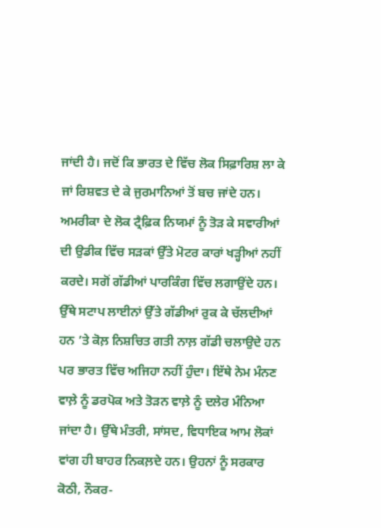ਜਾਂਦੀ ਹੈ। ਜਦੋਂ ਕਿ ਭਾਰਤ ਦੇ ਵਿੱਚ ਲੋਕ ਸਿਫ਼ਾਰਿਸ਼ ਲਾ ਕੇ ਜਾਂ ਰਿਸ਼ਵਤ ਦੇ ਕੇ ਜੁਰਮਾਨਿਆਂ ਤੋਂ ਬਚ ਜਾਂਦੇ ਹਨ। ਅਮਰੀਕਾ ਦੇ ਲੋਕ ਟ੍ਰੈਫ਼ਿਕ ਨਿਯਮਾਂ ਨੂੰ ਤੋੜ ਕੇ ਸਵਾਰੀਆਂ ਦੀ ਉਡੀਕ ਵਿੱਚ ਸੜਕਾਂ ਉੱਤੇ ਮੋਟਰ ਕਾਰਾਂ ਖੜ੍ਹੀਆਂ ਨਹੀਂ ਕਰਦੇ। ਸਗੋਂ ਗੱਡੀਆਂ ਪਾਰਕਿੰਗ ਵਿੱਚ ਲਗਾਉਂਦੇ ਹਨ। ਉੱਥੇ ਸਟਾਪ ਲਾਈਨਾਂ ਉੱਤੇ ਗੱਡੀਆਂ ਰੁਕ ਕੇ ਚੱਲਦੀਆਂ ਹਨ ’ਤੇ ਕੋਲ਼ ਨਿਸ਼ਚਿਤ ਗਤੀ ਨਾਲ਼ ਗੱਡੀ ਚਲਾਉਦੇ ਹਨ ਪਰ ਭਾਰਤ ਵਿੱਚ ਅਜਿਹਾ ਨਹੀਂ ਹੁੰਦਾ। ਇੱਥੇ ਨੇਮ ਮੰਨਣ ਵਾਲ਼ੇ ਨੂੰ ਡਰਪੋਕ ਅਤੇ ਤੋੜਨ ਵਾਲ਼ੇ ਨੂੰ ਦਲੇਰ ਮੰਨਿਆ ਜਾਂਦਾ ਹੈ। ਉੱਥੇ ਮੰਤਰੀ, ਸਾਂਸਦ, ਵਿਧਾਇਕ ਆਮ ਲੋਕਾਂ ਵਾਂਗ ਹੀ ਬਾਹਰ ਨਿਕਲ਼ਦੇ ਹਨ। ਉਹਨਾਂ ਨੂੰ ਸਰਕਾਰ ਕੋਠੀ, ਨੌਕਰ-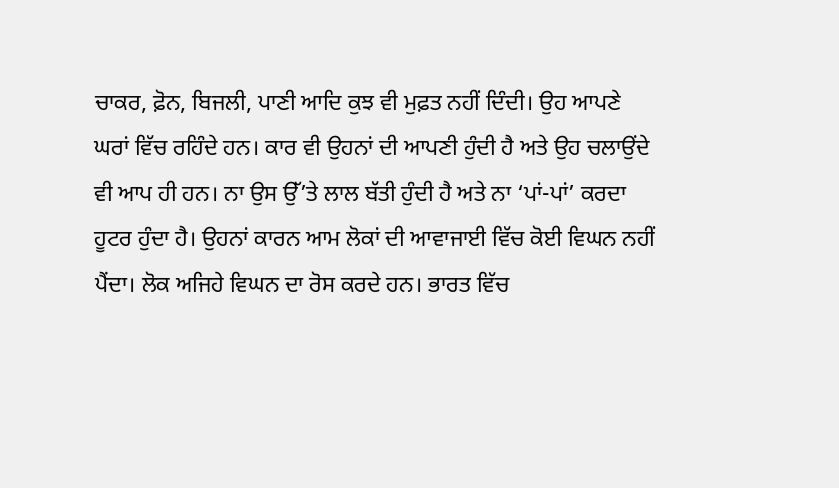ਚਾਕਰ, ਫ਼ੋਨ, ਬਿਜਲੀ, ਪਾਣੀ ਆਦਿ ਕੁਝ ਵੀ ਮੁਫ਼ਤ ਨਹੀਂ ਦਿੰਦੀ। ਉਹ ਆਪਣੇ ਘਰਾਂ ਵਿੱਚ ਰਹਿੰਦੇ ਹਨ। ਕਾਰ ਵੀ ਉਹਨਾਂ ਦੀ ਆਪਣੀ ਹੁੰਦੀ ਹੈ ਅਤੇ ਉਹ ਚਲਾਉਂਦੇ ਵੀ ਆਪ ਹੀ ਹਨ। ਨਾ ਉਸ ਉੱ’ਤੇ ਲਾਲ ਬੱਤੀ ਹੁੰਦੀ ਹੈ ਅਤੇ ਨਾ ‘ਪਾਂ-ਪਾਂ’ ਕਰਦਾ ਹੂਟਰ ਹੁੰਦਾ ਹੈ। ਉਹਨਾਂ ਕਾਰਨ ਆਮ ਲੋਕਾਂ ਦੀ ਆਵਾਜਾਈ ਵਿੱਚ ਕੋਈ ਵਿਘਨ ਨਹੀਂ ਪੈਂਦਾ। ਲੋਕ ਅਜਿਹੇ ਵਿਘਨ ਦਾ ਰੋਸ ਕਰਦੇ ਹਨ। ਭਾਰਤ ਵਿੱਚ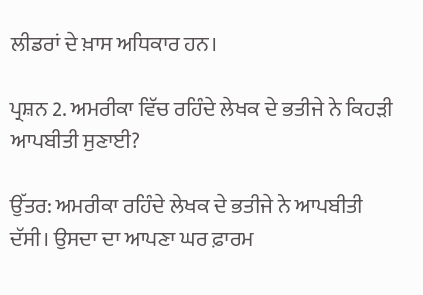ਲੀਡਰਾਂ ਦੇ ਖ਼ਾਸ ਅਧਿਕਾਰ ਹਨ।

ਪ੍ਰਸ਼ਨ 2. ਅਮਰੀਕਾ ਵਿੱਚ ਰਹਿੰਦੇ ਲੇਖਕ ਦੇ ਭਤੀਜੇ ਨੇ ਕਿਹੜੀ ਆਪਬੀਤੀ ਸੁਣਾਈ?

ਉੱਤਰ: ਅਮਰੀਕਾ ਰਹਿੰਦੇ ਲੇਖਕ ਦੇ ਭਤੀਜੇ ਨੇ ਆਪਬੀਤੀ ਦੱਸੀ। ਉਸਦਾ ਦਾ ਆਪਣਾ ਘਰ ਫ਼ਾਰਮ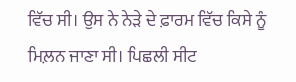ਵਿੱਚ ਸੀ। ਉਸ ਨੇ ਨੇੜੇ ਦੇ ਫ਼ਾਰਮ ਵਿੱਚ ਕਿਸੇ ਨੂੰ ਮਿਲ਼ਨ ਜਾਣਾ ਸੀ। ਪਿਛਲੀ ਸੀਟ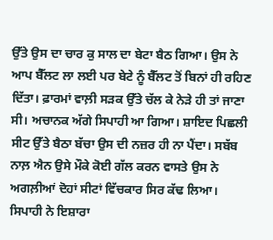ਉੱਤੇ ਉਸ ਦਾ ਚਾਰ ਕੁ ਸਾਲ ਦਾ ਬੇਟਾ ਬੈਠ ਗਿਆ। ਉਸ ਨੇ ਆਪ ਬੈੱਲਟ ਲਾ ਲਈ ਪਰ ਬੇਟੇ ਨੂੰ ਬੈੱਲਟ ਤੋਂ ਬਿਨਾਂ ਹੀ ਰਹਿਣ ਦਿੱਤਾ। ਫ਼ਾਰਮਾਂ ਵਾਲ਼ੀ ਸੜਕ ਉੱਤੇ ਚੱਲ ਕੇ ਨੇੜੇ ਹੀ ਤਾਂ ਜਾਣਾ ਸੀ। ਅਚਾਨਕ ਅੱਗੇ ਸਿਪਾਹੀ ਆ ਗਿਆ। ਸ਼ਾਇਦ ਪਿਛਲੀ ਸੀਟ ਉੱਤੇ ਬੈਠਾ ਬੱਚਾ ਉਸ ਦੀ ਨਜ਼ਰ ਹੀ ਨਾ ਪੈਂਦਾ। ਸਬੱਬ ਨਾਲ਼ ਐਨ ਉਸੇ ਮੌਕੇ ਕੋਈ ਗੱਲ ਕਰਨ ਵਾਸਤੇ ਉਸ ਨੇ ਅਗਲ਼ੀਆਂ ਦੋਹਾਂ ਸੀਟਾਂ ਵਿੱਚਕਾਰ ਸਿਰ ਕੱਢ ਲਿਆ। ਸਿਪਾਹੀ ਨੇ ਇਸ਼ਾਰਾ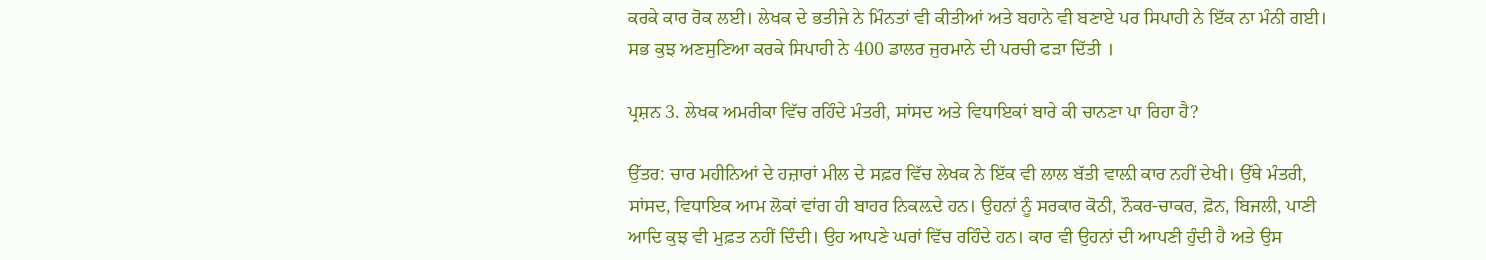ਕਰਕੇ ਕਾਰ ਰੋਕ ਲਈ। ਲੇਖਕ ਦੇ ਭਤੀਜੇ ਨੇ ਮਿੰਨਤਾਂ ਵੀ ਕੀਤੀਆਂ ਅਤੇ ਬਹਾਨੇ ਵੀ ਬਣਾਏ ਪਰ ਸਿਪਾਹੀ ਨੇ ਇੱਕ ਨਾ ਮੰਨੀ ਗਈ। ਸਭ ਕੁਝ ਅਣਸੁਣਿਆ ਕਰਕੇ ਸਿਪਾਹੀ ਨੇ 400 ਡਾਲਰ ਜੁਰਮਾਨੇ ਦੀ ਪਰਚੀ ਫੜਾ ਦਿੱਤੀ ।

ਪ੍ਰਸ਼ਨ 3. ਲੇਖਕ ਅਮਰੀਕਾ ਵਿੱਚ ਰਹਿੰਦੇ ਮੰਤਰੀ, ਸਾਂਸਦ ਅਤੇ ਵਿਧਾਇਕਾਂ ਬਾਰੇ ਕੀ ਚਾਨਣਾ ਪਾ ਰਿਹਾ ਹੈ?

ਉੱਤਰ: ਚਾਰ ਮਹੀਨਿਆਂ ਦੇ ਹਜ਼ਾਰਾਂ ਮੀਲ ਦੇ ਸਫ਼ਰ ਵਿੱਚ ਲੇਖਕ ਨੇ ਇੱਕ ਵੀ ਲਾਲ ਬੱਤੀ ਵਾਲ਼ੀ ਕਾਰ ਨਹੀਂ ਦੇਖੀ। ਉੱਥੇ ਮੰਤਰੀ, ਸਾਂਸਦ, ਵਿਧਾਇਕ ਆਮ ਲੋਕਾਂ ਵਾਂਗ ਹੀ ਬਾਹਰ ਨਿਕਲ਼ਦੇ ਹਨ। ਉਹਨਾਂ ਨੂੰ ਸਰਕਾਰ ਕੋਠੀ, ਨੌਕਰ-ਚਾਕਰ, ਫ਼ੋਨ, ਬਿਜਲੀ, ਪਾਣੀ ਆਦਿ ਕੁਝ ਵੀ ਮੁਫ਼ਤ ਨਹੀਂ ਦਿੰਦੀ। ਉਹ ਆਪਣੇ ਘਰਾਂ ਵਿੱਚ ਰਹਿੰਦੇ ਹਨ। ਕਾਰ ਵੀ ਉਹਨਾਂ ਦੀ ਆਪਣੀ ਹੁੰਦੀ ਹੈ ਅਤੇ ਉਸ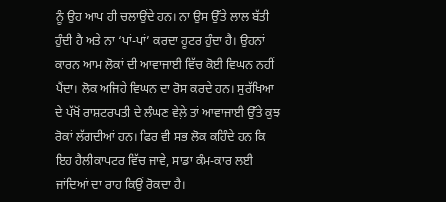ਨੂੰ ਉਹ ਆਪ ਹੀ ਚਲਾਉਂਦੇ ਹਨ। ਨਾ ਉਸ ਉੱਤੇ ਲਾਲ ਬੱਤੀ ਹੁੰਦੀ ਹੈ ਅਤੇ ਨਾ ‘ਪਾਂ-ਪਾਂ’ ਕਰਦਾ ਹੂਟਰ ਹੁੰਦਾ ਹੈ। ਉਹਨਾਂ ਕਾਰਨ ਆਮ ਲੋਕਾਂ ਦੀ ਆਵਾਜਾਈ ਵਿੱਚ ਕੋਈ ਵਿਘਨ ਨਹੀਂ ਪੈਂਦਾ। ਲੋਕ ਅਜਿਹੇ ਵਿਘਨ ਦਾ ਰੋਸ ਕਰਦੇ ਹਨ। ਸੁਰੱਖਿਆ ਦੇ ਪੱਖੋਂ ਰਾਸ਼ਟਰਪਤੀ ਦੇ ਲੰਘਣ ਵੇਲ਼ੇ ਤਾਂ ਆਵਾਜਾਈ ਉੱਤੇ ਕੁਝ ਰੋਕਾਂ ਲੱਗਦੀਆਂ ਹਨ। ਫਿਰ ਵੀ ਸਭ ਲੋਕ ਕਹਿੰਦੇ ਹਨ ਕਿ ਇਹ ਹੈਲੀਕਾਪਟਰ ਵਿੱਚ ਜਾਵੇ, ਸਾਡਾ ਕੰਮ-ਕਾਰ ਲਈ ਜਾਂਦਿਆਂ ਦਾ ਰਾਹ ਕਿਉਂ ਰੋਕਦਾ ਹੈ।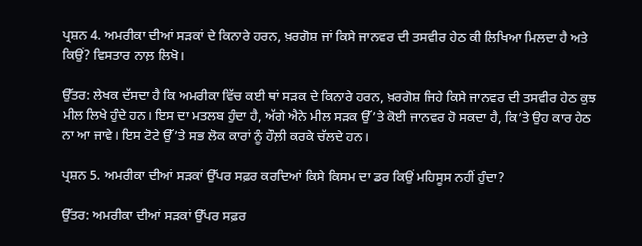ਪ੍ਰਸ਼ਨ 4. ਅਮਰੀਕਾ ਦੀਆਂ ਸੜਕਾਂ ਦੇ ਕਿਨਾਰੇ ਹਰਨ, ਖ਼ਰਗੋਸ਼ ਜਾਂ ਕਿਸੇ ਜਾਨਵਰ ਦੀ ਤਸਵੀਰ ਹੇਠ ਕੀ ਲਿਖਿਆ ਮਿਲਦਾ ਹੈ ਅਤੇ ਕਿਉਂ? ਵਿਸਤਾਰ ਨਾਲ਼ ਲਿਖੋ।

ਉੱਤਰ: ਲੇਖਕ ਦੱਸਦਾ ਹੈ ਕਿ ਅਮਰੀਕਾ ਵਿੱਚ ਕਈ ਥਾਂ ਸੜਕ ਦੇ ਕਿਨਾਰੇ ਹਰਨ, ਖ਼ਰਗੋਸ਼ ਜਿਹੇ ਕਿਸੇ ਜਾਨਵਰ ਦੀ ਤਸਵੀਰ ਹੇਠ ਕੁਝ ਮੀਲ ਲਿਖੇ ਹੁੰਦੇ ਹਨ। ਇਸ ਦਾ ਮਤਲਬ ਹੁੰਦਾ ਹੈ, ਅੱਗੇ ਐਨੇ ਮੀਲ ਸੜਕ ਉੱ’ਤੇ ਕੋਈ ਜਾਨਵਰ ਹੋ ਸਕਦਾ ਹੈ, ਕਿ’ਤੇ ਉਹ ਕਾਰ ਹੇਠ ਨਾ ਆ ਜਾਵੇ। ਇਸ ਟੋਟੇ ਉੱ’ਤੇ ਸਭ ਲੋਕ ਕਾਰਾਂ ਨੂੰ ਹੌਲ਼ੀ ਕਰਕੇ ਚੱਲਦੇ ਹਨ।

ਪ੍ਰਸ਼ਨ 5. ਅਮਰੀਕਾ ਦੀਆਂ ਸੜਕਾਂ ਉੱਪਰ ਸਫ਼ਰ ਕਰਦਿਆਂ ਕਿਸੇ ਕਿਸਮ ਦਾ ਡਰ ਕਿਉਂ ਮਹਿਸੂਸ ਨਹੀਂ ਹੁੰਦਾ?

ਉੱਤਰ: ਅਮਰੀਕਾ ਦੀਆਂ ਸੜਕਾਂ ਉੱਪਰ ਸਫ਼ਰ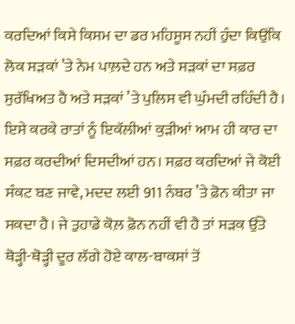ਕਰਦਿਆਂ ਕਿਸੇ ਕਿਸਮ ਦਾ ਡਰ ਮਹਿਸੂਸ ਨਹੀਂ ਹੁੰਦਾ ਕਿਉਂਕਿ ਲੋਕ ਸੜਕਾਂ ’ਤੇ ਨੇਮ ਪਾਲ਼ਦੇ ਹਨ ਅਤੇ ਸੜਕਾਂ ਦਾ ਸਫ਼ਰ ਸੁਰੱਖਿਅਤ ਹੈ ਅਤੇ ਸੜਕਾਂ ’ਤੇ ਪੁਲਿਸ ਵੀ ਘੁੰਮਦੀ ਰਹਿੰਦੀ ਹੈ। ਇਸੇ ਕਰਕੇ ਰਾਤਾਂ ਨੂੰ ਇਕੱਲੀਆਂ ਕੁੜੀਆਂ ਆਮ ਹੀ ਕਾਰ ਦਾ ਸਫ਼ਰ ਕਰਦੀਆਂ ਦਿਸਦੀਆਂ ਹਨ। ਸਫ਼ਰ ਕਰਦਿਆਂ ਜੇ ਕੋਈ ਸੰਕਟ ਬਣ ਜਾਵੇ, ਮਦਦ ਲਈ 911 ਨੰਬਰ ’ਤੇ ਫ਼ੋਨ ਕੀਤਾ ਜਾ ਸਕਦਾ ਹੈ। ਜੇ ਤੁਹਾਡੇ ਕੋਲ਼ ਫ਼ੋਨ ਨਹੀਂ ਵੀ ਹੈ ਤਾਂ ਸੜਕ ਉੱਤੇ ਥੋੜ੍ਹੀ-ਥੋੜ੍ਹੀ ਦੂਰ ਲੱਗੇ ਹੋਏ ਕਾਲ-ਬਾਕਸਾਂ ਤੋਂ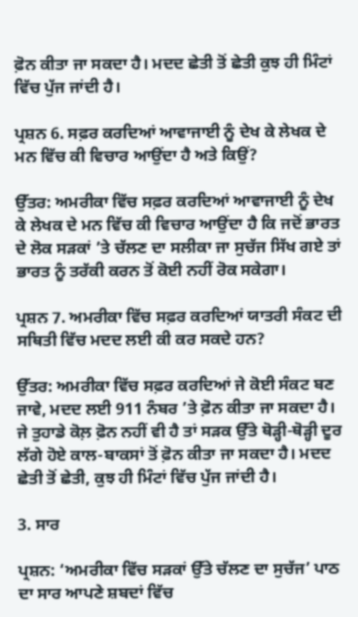ਫ਼ੋਨ ਕੀਤਾ ਜਾ ਸਕਦਾ ਹੈ। ਮਦਦ ਛੇਤੀ ਤੋਂ ਛੇਤੀ ਕੁਝ ਹੀ ਮਿੰਟਾਂ ਵਿੱਚ ਪੁੱਜ ਜਾਂਦੀ ਹੈ।

ਪ੍ਰਸ਼ਨ 6. ਸਫ਼ਰ ਕਰਦਿਆਂ ਆਵਾਜਾਈ ਨੂੰ ਦੇਖ ਕੇ ਲੇਖਕ ਦੇ ਮਨ ਵਿੱਚ ਕੀ ਵਿਚਾਰ ਆਉਂਦਾ ਹੈ ਅਤੇ ਕਿਉਂ?

ਉੱਤਰ: ਅਮਰੀਕਾ ਵਿੱਚ ਸਫ਼ਰ ਕਰਦਿਆਂ ਆਵਾਜਾਈ ਨੂੰ ਦੇਖ ਕੇ ਲੇਖਕ ਦੇ ਮਨ ਵਿੱਚ ਕੀ ਵਿਚਾਰ ਆਉਂਦਾ ਹੈ ਕਿ ਜਦੋਂ ਭਾਰਤ ਦੇ ਲੋਕ ਸੜਕਾਂ ’ਤੇ ਚੱਲਣ ਦਾ ਸਲੀਕਾ ਜਾ ਸੁਚੱਜ ਸਿੱਖ ਗਏ ਤਾਂ ਭਾਰਤ ਨੂੰ ਤਰੱਕੀ ਕਰਨ ਤੋਂ ਕੋਈ ਨਹੀਂ ਰੋਕ ਸਕੇਗਾ।

ਪ੍ਰਸ਼ਨ 7. ਅਮਰੀਕਾ ਵਿੱਚ ਸਫ਼ਰ ਕਰਦਿਆਂ ਯਾਤਰੀ ਸੰਕਟ ਦੀ ਸਥਿਤੀ ਵਿੱਚ ਮਦਦ ਲਈ ਕੀ ਕਰ ਸਕਦੇ ਹਨ?

ਉੱਤਰ: ਅਮਰੀਕਾ ਵਿੱਚ ਸਫ਼ਰ ਕਰਦਿਆਂ ਜੇ ਕੋਈ ਸੰਕਟ ਬਣ ਜਾਵੇ, ਮਦਦ ਲਈ 911 ਨੰਬਰ ’ਤੇ ਫ਼ੋਨ ਕੀਤਾ ਜਾ ਸਕਦਾ ਹੈ। ਜੇ ਤੁਹਾਡੇ ਕੋਲ਼ ਫ਼ੋਨ ਨਹੀਂ ਵੀ ਹੈ ਤਾਂ ਸੜਕ ਉੱਤੇ ਥੋੜ੍ਹੀ-ਥੋੜ੍ਹੀ ਦੂਰ ਲੱਗੇ ਹੋਏ ਕਾਲ-ਬਾਕਸਾਂ ਤੋਂ ਫ਼ੋਨ ਕੀਤਾ ਜਾ ਸਕਦਾ ਹੈ। ਮਦਦ ਛੇਤੀ ਤੋਂ ਛੇਤੀ, ਕੁਝ ਹੀ ਮਿੰਟਾਂ ਵਿੱਚ ਪੁੱਜ ਜਾਂਦੀ ਹੈ।

3. ਸਾਰ

ਪ੍ਰਸ਼ਨ: ‘ਅਮਰੀਕਾ ਵਿੱਚ ਸੜਕਾਂ ਉੱਤੇ ਚੱਲਣ ਦਾ ਸੁਚੱਜ’ ਪਾਠ ਦਾ ਸਾਰ ਆਪਣੇ ਸ਼ਬਦਾਂ ਵਿੱਚ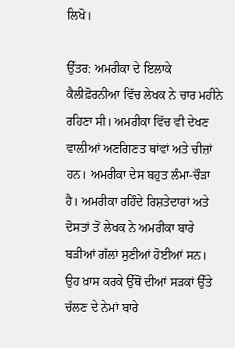ਲਿਖੋ।

ਉੱਤਰ: ਅਮਰੀਕਾ ਦੇ ਇਲਾਕੇ ਕੈਲੀਫ਼ੋਰਨੀਆ ਵਿੱਚ ਲੇਖਕ ਨੇ ਚਾਰ ਮਹੀਨੇ ਰਹਿਣਾ ਸੀ। ਅਮਰੀਕਾ ਵਿੱਚ ਵੀ ਦੇਖਣ ਵਾਲ਼ੀਆਂ ਅਣਗਿਣਤ ਥਾਂਵਾਂ ਅਤੇ ਚੀਜ਼ਾਂ ਹਨ। ਅਮਰੀਕਾ ਦੇਸ ਬਹੁਤ ਲੰਮਾ-ਚੌੜਾ ਹੈ। ਅਮਰੀਕਾ ਰਹਿੰਦੇ ਰਿਸ਼ਤੇਦਾਰਾਂ ਅਤੇ ਦੋਸਤਾਂ ਤੋਂ ਲੇਖਕ ਨੇ ਅਮਰੀਕਾ ਬਾਰੇ ਬੜੀਆਂ ਗੱਲਾਂ ਸੁਣੀਆਂ ਹੋਈਆਂ ਸਨ। ਉਹ ਖ਼ਾਸ ਕਰਕੇ ਉੱਥੋਂ ਦੀਆਂ ਸੜਕਾਂ ਉੱਤੇ ਚੱਲਣ ਦੇ ਨੇਮਾਂ ਬਾਰੇ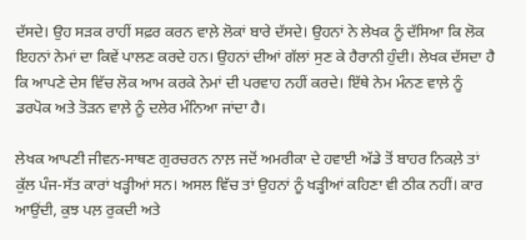ਦੱਸਦੇ। ਉਹ ਸੜਕ ਰਾਹੀਂ ਸਫ਼ਰ ਕਰਨ ਵਾਲ਼ੇ ਲੋਕਾਂ ਬਾਰੇ ਦੱਸਦੇ। ਉਹਨਾਂ ਨੇ ਲੇਖਕ ਨੂੰ ਦੱਸਿਆ ਕਿ ਲੋਕ ਇਹਨਾਂ ਨੇਮਾਂ ਦਾ ਕਿਵੇਂ ਪਾਲਣ ਕਰਦੇ ਹਨ। ਉਹਨਾਂ ਦੀਆਂ ਗੱਲਾਂ ਸੁਣ ਕੇ ਹੈਰਾਨੀ ਹੁੰਦੀ। ਲੇਖਕ ਦੱਸਦਾ ਹੈ ਕਿ ਆਪਣੇ ਦੇਸ ਵਿੱਚ ਲੋਕ ਆਮ ਕਰਕੇ ਨੇਮਾਂ ਦੀ ਪਰਵਾਹ ਨਹੀਂ ਕਰਦੇ। ਇੱਥੇ ਨੇਮ ਮੰਨਣ ਵਾਲ਼ੇ ਨੂੰ ਡਰਪੋਕ ਅਤੇ ਤੋੜਨ ਵਾਲ਼ੇ ਨੂੰ ਦਲੇਰ ਮੰਨਿਆ ਜਾਂਦਾ ਹੈ।

ਲੇਖਕ ਆਪਣੀ ਜੀਵਨ-ਸਾਥਣ ਗੁਰਚਰਨ ਨਾਲ਼ ਜਦੋਂ ਅਮਰੀਕਾ ਦੇ ਹਵਾਈ ਅੱਡੇ ਤੋਂ ਬਾਹਰ ਨਿਕਲ਼ੇ ਤਾਂ ਕੁੱਲ ਪੰਜ-ਸੱਤ ਕਾਰਾਂ ਖੜ੍ਹੀਆਂ ਸਨ। ਅਸਲ ਵਿੱਚ ਤਾਂ ਉਹਨਾਂ ਨੂੰ ਖੜ੍ਹੀਆਂ ਕਹਿਣਾ ਵੀ ਠੀਕ ਨਹੀਂ। ਕਾਰ ਆਉਂਦੀ, ਕੁਝ ਪਲ਼ ਰੁਕਦੀ ਅਤੇ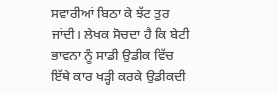ਸਵਾਰੀਆਂ ਬਿਠਾ ਕੇ ਝੱਟ ਤੁਰ ਜਾਂਦੀ। ਲੇਖਕ ਸੋਚਦਾ ਹੈ ਕਿ ਬੇਟੀ ਭਾਵਨਾ ਨੂੰ ਸਾਡੀ ਉਡੀਕ ਵਿੱਚ ਇੱਥੇ ਕਾਰ ਖੜ੍ਹੀ ਕਰਕੇ ਉਡੀਕਦੀ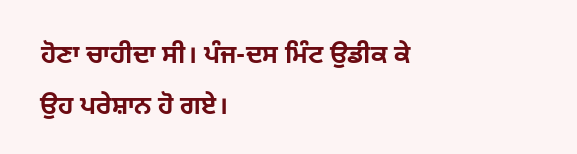ਹੋਣਾ ਚਾਹੀਦਾ ਸੀ। ਪੰਜ-ਦਸ ਮਿੰਟ ਉਡੀਕ ਕੇ ਉਹ ਪਰੇਸ਼ਾਨ ਹੋ ਗਏ।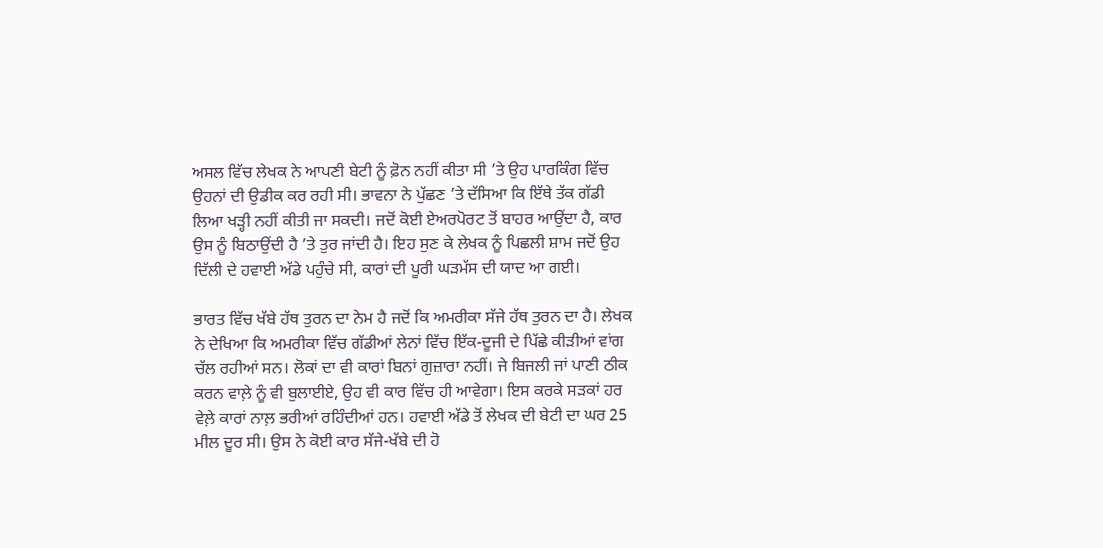ਅਸਲ ਵਿੱਚ ਲੇਖਕ ਨੇ ਆਪਣੀ ਬੇਟੀ ਨੂੰ ਫ਼ੋਨ ਨਹੀਂ ਕੀਤਾ ਸੀ ’ਤੇ ਉਹ ਪਾਰਕਿੰਗ ਵਿੱਚ ਉਹਨਾਂ ਦੀ ਉਡੀਕ ਕਰ ਰਹੀ ਸੀ। ਭਾਵਨਾ ਨੇ ਪੁੱਛਣ ’ਤੇ ਦੱਸਿਆ ਕਿ ਇੱਥੇ ਤੱਕ ਗੱਡੀ ਲਿਆ ਖੜ੍ਹੀ ਨਹੀਂ ਕੀਤੀ ਜਾ ਸਕਦੀ। ਜਦੋਂ ਕੋਈ ਏਅਰਪੋਰਟ ਤੋਂ ਬਾਹਰ ਆਉਂਦਾ ਹੈ, ਕਾਰ ਉਸ ਨੂੰ ਬਿਠਾਉਂਦੀ ਹੈ ’ਤੇ ਤੁਰ ਜਾਂਦੀ ਹੈ। ਇਹ ਸੁਣ ਕੇ ਲੇਖਕ ਨੂੰ ਪਿਛਲੀ ਸ਼ਾਮ ਜਦੋਂ ਉਹ ਦਿੱਲੀ ਦੇ ਹਵਾਈ ਅੱਡੇ ਪਹੁੰਚੇ ਸੀ, ਕਾਰਾਂ ਦੀ ਪੂਰੀ ਘੜਮੱਸ ਦੀ ਯਾਦ ਆ ਗਈ।

ਭਾਰਤ ਵਿੱਚ ਖੱਬੇ ਹੱਥ ਤੁਰਨ ਦਾ ਨੇਮ ਹੈ ਜਦੋਂ ਕਿ ਅਮਰੀਕਾ ਸੱਜੇ ਹੱਥ ਤੁਰਨ ਦਾ ਹੈ। ਲੇਖਕ ਨੇ ਦੇਖਿਆ ਕਿ ਅਮਰੀਕਾ ਵਿੱਚ ਗੱਡੀਆਂ ਲੇਨਾਂ ਵਿੱਚ ਇੱਕ-ਦੂਜੀ ਦੇ ਪਿੱਛੇ ਕੀੜੀਆਂ ਵਾਂਗ ਚੱਲ ਰਹੀਆਂ ਸਨ। ਲੋਕਾਂ ਦਾ ਵੀ ਕਾਰਾਂ ਬਿਨਾਂ ਗੁਜ਼ਾਰਾ ਨਹੀਂ। ਜੇ ਬਿਜਲੀ ਜਾਂ ਪਾਣੀ ਠੀਕ ਕਰਨ ਵਾਲ਼ੇ ਨੂੰ ਵੀ ਬੁਲਾਈਏ, ਉਹ ਵੀ ਕਾਰ ਵਿੱਚ ਹੀ ਆਵੇਗਾ। ਇਸ ਕਰਕੇ ਸੜਕਾਂ ਹਰ ਵੇਲ਼ੇ ਕਾਰਾਂ ਨਾਲ਼ ਭਰੀਆਂ ਰਹਿੰਦੀਆਂ ਹਨ। ਹਵਾਈ ਅੱਡੇ ਤੋਂ ਲੇਖਕ ਦੀ ਬੇਟੀ ਦਾ ਘਰ 25 ਮੀਲ ਦੂਰ ਸੀ। ਉਸ ਨੇ ਕੋਈ ਕਾਰ ਸੱਜੇ-ਖੱਬੇ ਦੀ ਹੋ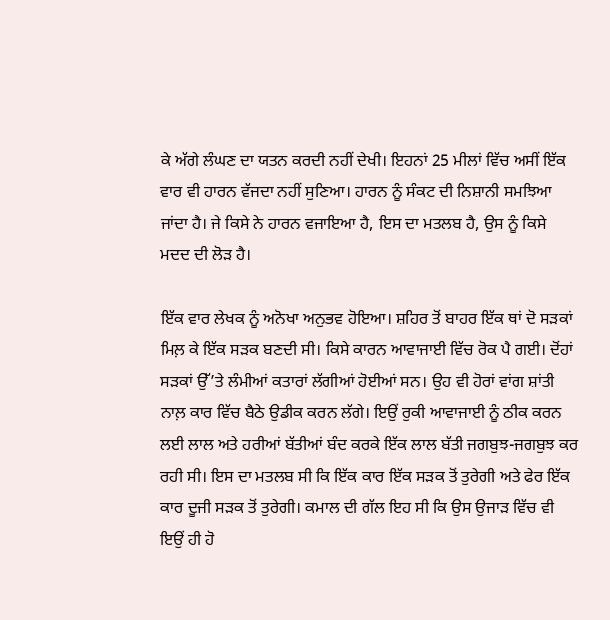ਕੇ ਅੱਗੇ ਲੰਘਣ ਦਾ ਯਤਨ ਕਰਦੀ ਨਹੀਂ ਦੇਖੀ। ਇਹਨਾਂ 25 ਮੀਲਾਂ ਵਿੱਚ ਅਸੀਂ ਇੱਕ ਵਾਰ ਵੀ ਹਾਰਨ ਵੱਜਦਾ ਨਹੀਂ ਸੁਣਿਆ। ਹਾਰਨ ਨੂੰ ਸੰਕਟ ਦੀ ਨਿਸ਼ਾਨੀ ਸਮਝਿਆ ਜਾਂਦਾ ਹੈ। ਜੇ ਕਿਸੇ ਨੇ ਹਾਰਨ ਵਜਾਇਆ ਹੈ, ਇਸ ਦਾ ਮਤਲਬ ਹੈ, ਉਸ ਨੂੰ ਕਿਸੇ ਮਦਦ ਦੀ ਲੋੜ ਹੈ।

ਇੱਕ ਵਾਰ ਲੇਖਕ ਨੂੰ ਅਨੋਖਾ ਅਨੁਭਵ ਹੋਇਆ। ਸ਼ਹਿਰ ਤੋਂ ਬਾਹਰ ਇੱਕ ਥਾਂ ਦੋ ਸੜਕਾਂ ਮਿਲ਼ ਕੇ ਇੱਕ ਸੜਕ ਬਣਦੀ ਸੀ। ਕਿਸੇ ਕਾਰਨ ਆਵਾਜਾਈ ਵਿੱਚ ਰੋਕ ਪੈ ਗਈ। ਦੋਂਹਾਂ ਸੜਕਾਂ ਉੱ’ਤੇ ਲੰਮੀਆਂ ਕਤਾਰਾਂ ਲੱਗੀਆਂ ਹੋਈਆਂ ਸਨ। ਉਹ ਵੀ ਹੋਰਾਂ ਵਾਂਗ ਸ਼ਾਂਤੀ ਨਾਲ਼ ਕਾਰ ਵਿੱਚ ਬੈਠੇ ਉਡੀਕ ਕਰਨ ਲੱਗੇ। ਇਉਂ ਰੁਕੀ ਆਵਾਜਾਈ ਨੂੰ ਠੀਕ ਕਰਨ ਲਈ ਲਾਲ ਅਤੇ ਹਰੀਆਂ ਬੱਤੀਆਂ ਬੰਦ ਕਰਕੇ ਇੱਕ ਲਾਲ ਬੱਤੀ ਜਗਬੁਝ-ਜਗਬੁਝ ਕਰ ਰਹੀ ਸੀ। ਇਸ ਦਾ ਮਤਲਬ ਸੀ ਕਿ ਇੱਕ ਕਾਰ ਇੱਕ ਸੜਕ ਤੋਂ ਤੁਰੇਗੀ ਅਤੇ ਫੇਰ ਇੱਕ ਕਾਰ ਦੂਜੀ ਸੜਕ ਤੋਂ ਤੁਰੇਗੀ। ਕਮਾਲ ਦੀ ਗੱਲ ਇਹ ਸੀ ਕਿ ਉਸ ਉਜਾੜ ਵਿੱਚ ਵੀ ਇਉਂ ਹੀ ਹੋ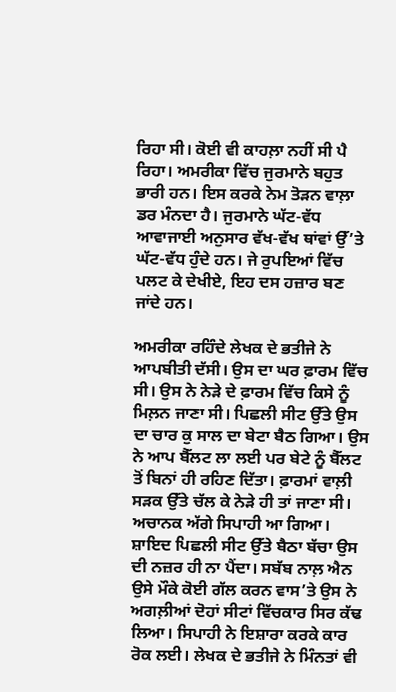ਰਿਹਾ ਸੀ। ਕੋਈ ਵੀ ਕਾਹਲ਼ਾ ਨਹੀਂ ਸੀ ਪੈ ਰਿਹਾ। ਅਮਰੀਕਾ ਵਿੱਚ ਜੁਰਮਾਨੇ ਬਹੁਤ ਭਾਰੀ ਹਨ। ਇਸ ਕਰਕੇ ਨੇਮ ਤੋੜਨ ਵਾਲ਼ਾ ਡਰ ਮੰਨਦਾ ਹੈ। ਜੁਰਮਾਨੇ ਘੱਟ-ਵੱਧ ਆਵਾਜਾਈ ਅਨੁਸਾਰ ਵੱਖ-ਵੱਖ ਥਾਂਵਾਂ ਉੱ’ਤੇ ਘੱਟ-ਵੱਧ ਹੁੰਦੇ ਹਨ। ਜੇ ਰੁਪਇਆਂ ਵਿੱਚ ਪਲਟ ਕੇ ਦੇਖੀਏ, ਇਹ ਦਸ ਹਜ਼ਾਰ ਬਣ ਜਾਂਦੇ ਹਨ।

ਅਮਰੀਕਾ ਰਹਿੰਦੇ ਲੇਖਕ ਦੇ ਭਤੀਜੇ ਨੇ ਆਪਬੀਤੀ ਦੱਸੀ। ਉਸ ਦਾ ਘਰ ਫ਼ਾਰਮ ਵਿੱਚ ਸੀ। ਉਸ ਨੇ ਨੇੜੇ ਦੇ ਫ਼ਾਰਮ ਵਿੱਚ ਕਿਸੇ ਨੂੰ ਮਿਲ਼ਨ ਜਾਣਾ ਸੀ। ਪਿਛਲੀ ਸੀਟ ਉੱਤੇ ਉਸ ਦਾ ਚਾਰ ਕੁ ਸਾਲ ਦਾ ਬੇਟਾ ਬੈਠ ਗਿਆ। ਉਸ ਨੇ ਆਪ ਬੈੱਲਟ ਲਾ ਲਈ ਪਰ ਬੇਟੇ ਨੂੰ ਬੈੱਲਟ ਤੋਂ ਬਿਨਾਂ ਹੀ ਰਹਿਣ ਦਿੱਤਾ। ਫ਼ਾਰਮਾਂ ਵਾਲ਼ੀ ਸੜਕ ਉੱਤੇ ਚੱਲ ਕੇ ਨੇੜੇ ਹੀ ਤਾਂ ਜਾਣਾ ਸੀ। ਅਚਾਨਕ ਅੱਗੇ ਸਿਪਾਹੀ ਆ ਗਿਆ। ਸ਼ਾਇਦ ਪਿਛਲੀ ਸੀਟ ਉੱਤੇ ਬੈਠਾ ਬੱਚਾ ਉਸ ਦੀ ਨਜ਼ਰ ਹੀ ਨਾ ਪੈਂਦਾ। ਸਬੱਬ ਨਾਲ਼ ਐਨ ਉਸੇ ਮੌਕੇ ਕੋਈ ਗੱਲ ਕਰਨ ਵਾਸ’ਤੇ ਉਸ ਨੇ ਅਗਲ਼ੀਆਂ ਦੋਹਾਂ ਸੀਟਾਂ ਵਿੱਚਕਾਰ ਸਿਰ ਕੱਢ ਲਿਆ। ਸਿਪਾਹੀ ਨੇ ਇਸ਼ਾਰਾ ਕਰਕੇ ਕਾਰ ਰੋਕ ਲਈ। ਲੇਖਕ ਦੇ ਭਤੀਜੇ ਨੇ ਮਿੰਨਤਾਂ ਵੀ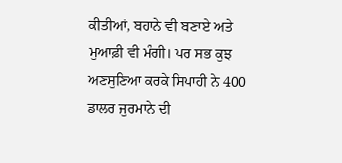ਕੀਤੀਆਂ, ਬਹਾਨੇ ਵੀ ਬਣਾਏ ਅਤੇ ਮੁਆਫ਼ੀ ਵੀ ਮੰਗੀ। ਪਰ ਸਭ ਕੁਝ ਅਣਸੁਣਿਆ ਕਰਕੇ ਸਿਪਾਹੀ ਨੇ 400 ਡਾਲਰ ਜੁਰਮਾਨੇ ਦੀ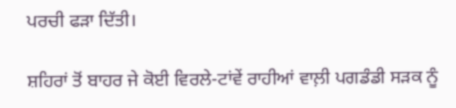ਪਰਚੀ ਫੜਾ ਦਿੱਤੀ।

ਸ਼ਹਿਰਾਂ ਤੋਂ ਬਾਹਰ ਜੇ ਕੋਈ ਵਿਰਲੇ-ਟਾਂਵੇਂ ਰਾਹੀਆਂ ਵਾਲ਼ੀ ਪਗਡੰਡੀ ਸੜਕ ਨੂੰ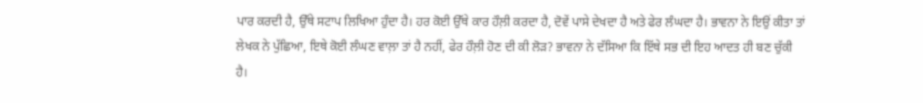ਪਾਰ ਕਰਦੀ ਹੈ, ਉੱਥੇ ਸਟਾਪ ਲਿਖਿਆ ਹੁੰਦਾ ਹੈ। ਹਰ ਕੋਈ ਉੱਥੇ ਕਾਰ ਹੌਲ਼ੀ ਕਰਦਾ ਹੈ, ਦੋਵੇਂ ਪਾਸੇ ਦੇਖਦਾ ਹੈ ਅਤੇ ਫੇਰ ਲੰਘਦਾ ਹੈ। ਭਾਵਨਾ ਨੇ ਇਉਂ ਕੀਤਾ ਤਾਂ ਲੇਖਕ ਨੇ ਪੁੱਛਿਆ, ਇਥੇ ਕੋਈ ਲੰਘਣ ਵਾਲ਼ਾ ਤਾਂ ਹੈ ਨਹੀਂ, ਫੇਰ ਹੌਲ਼ੀ ਹੋਣ ਦੀ ਕੀ ਲੋੜ? ਭਾਵਨਾ ਨੇ ਦੱਸਿਆ ਕਿ ਇੱਥੇ ਸਭ ਦੀ ਇਹ ਆਦਤ ਹੀ ਬਣ ਚੁੱਕੀ ਹੈ।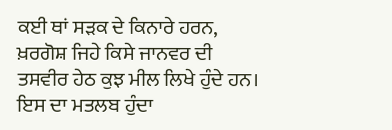ਕਈ ਥਾਂ ਸੜਕ ਦੇ ਕਿਨਾਰੇ ਹਰਨ, ਖ਼ਰਗੋਸ਼ ਜਿਹੇ ਕਿਸੇ ਜਾਨਵਰ ਦੀ ਤਸਵੀਰ ਹੇਠ ਕੁਝ ਮੀਲ ਲਿਖੇ ਹੁੰਦੇ ਹਨ। ਇਸ ਦਾ ਮਤਲਬ ਹੁੰਦਾ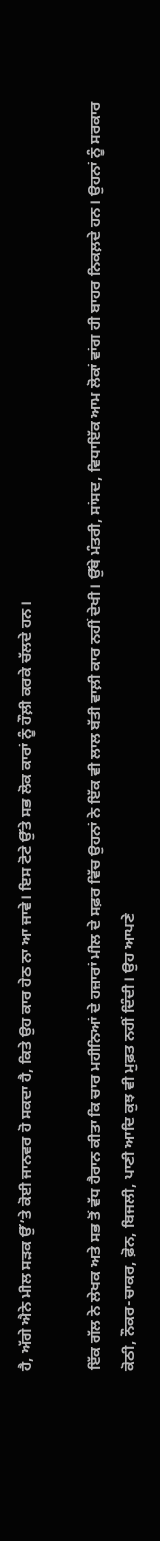ਹੈ, ਅੱਗੇ ਐਨੇ ਮੀਲ ਸੜਕ ਉੱ’ਤੇ ਕੋਈ ਜਾਨਵਰ ਹੋ ਸਕਦਾ ਹੈ, ਕਿਤੇ ਉਹ ਕਾਰ ਹੇਠ ਨਾ ਆ ਜਾਵੇ। ਇਸ ਟੋਟੇ ਉੱਤੇ ਸਭ ਲੋਕ ਕਾਰਾਂ ਨੂੰ ਹੌਲ਼ੀ ਕਰਕੇ ਚੱਲਦੇ ਹਨ।

ਇੱਕ ਗੱਲ ਨੇ ਲੇਖਕ ਅਤੇ ਸਭ ਤੋਂ ਵੱਧ ਹੈਰਾਨ ਕੀਤਾ ਕਿ ਚਾਰ ਮਹੀਨਿਆਂ ਦੇ ਹਜ਼ਾਰਾਂ ਮੀਲ ਦੇ ਸਫ਼ਰ ਵਿੱਚ ਉਹਨਾਂ ਨੇ ਇੱਕ ਵੀ ਲਾਲ ਬੱਤੀ ਵਾਲ਼ੀ ਕਾਰ ਨਹੀਂ ਦੇਖੀ। ਉੱਥੇ ਮੰਤਰੀ, ਸਾਂਸਦ, ਵਿਧਾਇੱਕ ਆਮ ਲੋਕਾਂ ਵਾਂਗ ਹੀ ਬਾਹਰ ਨਿਕਲ਼ਦੇ ਹਨ। ਉਹਨਾਂ ਨੂੰ ਸਰਕਾਰ ਕੋਠੀ, ਨੌਕਰ-ਚਾਕਰ, ਫ਼ੋਨ, ਬਿਜਲੀ, ਪਾਣੀ ਆਦਿ ਕੁਝ ਵੀ ਮੁਫ਼ਤ ਨਹੀਂ ਦਿੰਦੀ। ਉਹ ਆਪਣੇ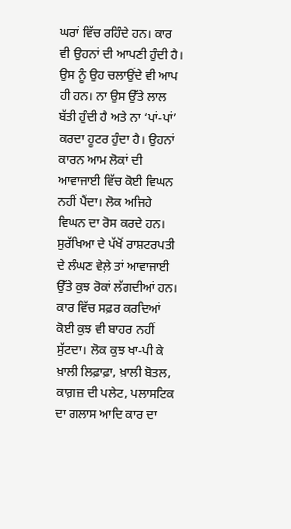ਘਰਾਂ ਵਿੱਚ ਰਹਿੰਦੇ ਹਨ। ਕਾਰ ਵੀ ਉਹਨਾਂ ਦੀ ਆਪਣੀ ਹੁੰਦੀ ਹੈ। ਉਸ ਨੂੰ ਉਹ ਚਲਾਉਂਦੇ ਵੀ ਆਪ ਹੀ ਹਨ। ਨਾ ਉਸ ਉੱਤੇ ਲਾਲ ਬੱਤੀ ਹੁੰਦੀ ਹੈ ਅਤੇ ਨਾ ‘ਪਾਂ-ਪਾਂ’ ਕਰਦਾ ਹੂਟਰ ਹੁੰਦਾ ਹੈ। ਉਹਨਾਂ ਕਾਰਨ ਆਮ ਲੋਕਾਂ ਦੀ ਆਵਾਜਾਈ ਵਿੱਚ ਕੋਈ ਵਿਘਨ ਨਹੀਂ ਪੈਂਦਾ। ਲੋਕ ਅਜਿਹੇ ਵਿਘਨ ਦਾ ਰੋਸ ਕਰਦੇ ਹਨ। ਸੁਰੱਖਿਆ ਦੇ ਪੱਖੋਂ ਰਾਸ਼ਟਰਪਤੀ ਦੇ ਲੰਘਣ ਵੇਲ਼ੇ ਤਾਂ ਆਵਾਜਾਈ ਉੱਤੇ ਕੁਝ ਰੋਕਾਂ ਲੱਗਦੀਆਂ ਹਨ। ਕਾਰ ਵਿੱਚ ਸਫ਼ਰ ਕਰਦਿਆਂ ਕੋਈ ਕੁਝ ਵੀ ਬਾਹਰ ਨਹੀਂ ਸੁੱਟਦਾ। ਲੋਕ ਕੁਝ ਖਾ-ਪੀ ਕੇ ਖ਼ਾਲੀ ਲਿਫ਼ਾਫ਼ਾ, ਖ਼ਾਲੀ ਬੋਤਲ, ਕਾਗ਼ਜ਼ ਦੀ ਪਲੇਟ, ਪਲਾਸਟਿਕ ਦਾ ਗਲਾਸ ਆਦਿ ਕਾਰ ਦਾ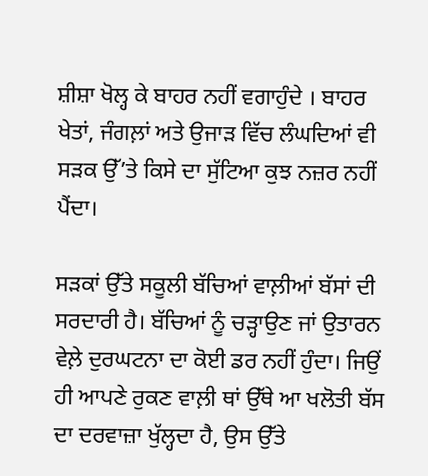ਸ਼ੀਸ਼ਾ ਖੋਲ੍ਹ ਕੇ ਬਾਹਰ ਨਹੀਂ ਵਗਾਹੁੰਦੇ । ਬਾਹਰ ਖੇਤਾਂ, ਜੰਗਲ਼ਾਂ ਅਤੇ ਉਜਾੜ ਵਿੱਚ ਲੰਘਦਿਆਂ ਵੀ ਸੜਕ ਉੱ’ਤੇ ਕਿਸੇ ਦਾ ਸੁੱਟਿਆ ਕੁਝ ਨਜ਼ਰ ਨਹੀਂ ਪੈਂਦਾ।

ਸੜਕਾਂ ਉੱਤੇ ਸਕੂਲੀ ਬੱਚਿਆਂ ਵਾਲ਼ੀਆਂ ਬੱਸਾਂ ਦੀ ਸਰਦਾਰੀ ਹੈ। ਬੱਚਿਆਂ ਨੂੰ ਚੜ੍ਹਾਉਣ ਜਾਂ ਉਤਾਰਨ ਵੇਲ਼ੇ ਦੁਰਘਟਨਾ ਦਾ ਕੋਈ ਡਰ ਨਹੀਂ ਹੁੰਦਾ। ਜਿਉਂ ਹੀ ਆਪਣੇ ਰੁਕਣ ਵਾਲ਼ੀ ਥਾਂ ਉੱਥੇ ਆ ਖਲੋਤੀ ਬੱਸ ਦਾ ਦਰਵਾਜ਼ਾ ਖੁੱਲ੍ਹਦਾ ਹੈ, ਉਸ ਉੱਤੇ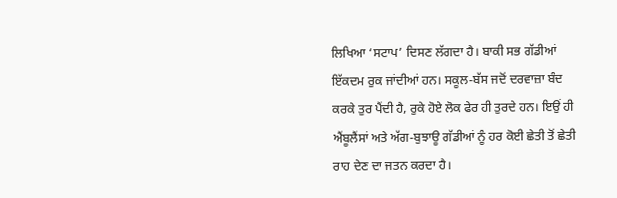ਲਿਖਿਆ ‘ਸਟਾਪ’ ਦਿਸਣ ਲੱਗਦਾ ਹੈ। ਬਾਕੀ ਸਭ ਗੱਡੀਆਂ ਇੱਕਦਮ ਰੁਕ ਜਾਂਦੀਆਂ ਹਨ। ਸਕੂਲ-ਬੱਸ ਜਦੋਂ ਦਰਵਾਜ਼ਾ ਬੰਦ ਕਰਕੇ ਤੁਰ ਪੈਂਦੀ ਹੈ, ਰੁਕੇ ਹੋਏ ਲੋਕ ਫੇਰ ਹੀ ਤੁਰਦੇ ਹਨ। ਇਉਂ ਹੀ ਐਂਬੂਲੈਂਸਾਂ ਅਤੇ ਅੱਗ-ਬੁਝਾਊ ਗੱਡੀਆਂ ਨੂੰ ਹਰ ਕੋਈ ਛੇਤੀ ਤੋਂ ਛੇਤੀ ਰਾਹ ਦੇਣ ਦਾ ਜਤਨ ਕਰਦਾ ਹੈ।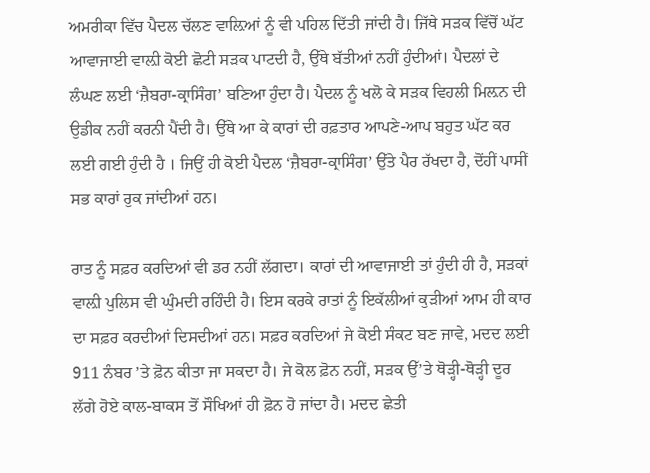ਅਮਰੀਕਾ ਵਿੱਚ ਪੈਦਲ ਚੱਲਣ ਵਾਲ਼ਿਆਂ ਨੂੰ ਵੀ ਪਹਿਲ ਦਿੱਤੀ ਜਾਂਦੀ ਹੈ। ਜਿੱਥੇ ਸੜਕ ਵਿੱਚੋਂ ਘੱਟ ਆਵਾਜਾਈ ਵਾਲ਼ੀ ਕੋਈ ਛੋਟੀ ਸੜਕ ਪਾਟਦੀ ਹੈ, ਉੱਥੇ ਬੱਤੀਆਂ ਨਹੀਂ ਹੁੰਦੀਆਂ। ਪੈਦਲਾਂ ਦੇ ਲੰਘਣ ਲਈ ‘ਜ਼ੈਬਰਾ-ਕ੍ਰਾਸਿੰਗ’ ਬਣਿਆ ਹੁੰਦਾ ਹੈ। ਪੈਦਲ ਨੂੰ ਖਲੋ ਕੇ ਸੜਕ ਵਿਹਲੀ ਮਿਲ਼ਨ ਦੀ ਉਡੀਕ ਨਹੀਂ ਕਰਨੀ ਪੈਂਦੀ ਹੈ। ਉੱਥੇ ਆ ਕੇ ਕਾਰਾਂ ਦੀ ਰਫ਼ਤਾਰ ਆਪਣੇ-ਆਪ ਬਹੁਤ ਘੱਟ ਕਰ ਲਈ ਗਈ ਹੁੰਦੀ ਹੈ । ਜਿਉਂ ਹੀ ਕੋਈ ਪੈਦਲ ‘ਜ਼ੈਬਰਾ-ਕ੍ਰਾਸਿੰਗ’ ਉੱਤੇ ਪੈਰ ਰੱਖਦਾ ਹੈ, ਦੋਂਹੀਂ ਪਾਸੀਂ ਸਭ ਕਾਰਾਂ ਰੁਕ ਜਾਂਦੀਆਂ ਹਨ।

ਰਾਤ ਨੂੰ ਸਫ਼ਰ ਕਰਦਿਆਂ ਵੀ ਡਰ ਨਹੀਂ ਲੱਗਦਾ। ਕਾਰਾਂ ਦੀ ਆਵਾਜਾਈ ਤਾਂ ਹੁੰਦੀ ਹੀ ਹੈ, ਸੜਕਾਂ ਵਾਲ਼ੀ ਪੁਲਿਸ ਵੀ ਘੁੰਮਦੀ ਰਹਿੰਦੀ ਹੈ। ਇਸ ਕਰਕੇ ਰਾਤਾਂ ਨੂੰ ਇਕੱਲੀਆਂ ਕੁੜੀਆਂ ਆਮ ਹੀ ਕਾਰ ਦਾ ਸਫ਼ਰ ਕਰਦੀਆਂ ਦਿਸਦੀਆਂ ਹਨ। ਸਫ਼ਰ ਕਰਦਿਆਂ ਜੇ ਕੋਈ ਸੰਕਟ ਬਣ ਜਾਵੇ, ਮਦਦ ਲਈ 911 ਨੰਬਰ ’ਤੇ ਫ਼ੋਨ ਕੀਤਾ ਜਾ ਸਕਦਾ ਹੈ। ਜੇ ਕੋਲ ਫ਼ੋਨ ਨਹੀਂ, ਸੜਕ ਉੱ’ਤੇ ਥੋੜ੍ਹੀ-ਥੋੜ੍ਹੀ ਦੂਰ ਲੱਗੇ ਹੋਏ ਕਾਲ-ਬਾਕਸ ਤੋਂ ਸੌਖਿਆਂ ਹੀ ਫ਼ੋਨ ਹੋ ਜਾਂਦਾ ਹੈ। ਮਦਦ ਛੇਤੀ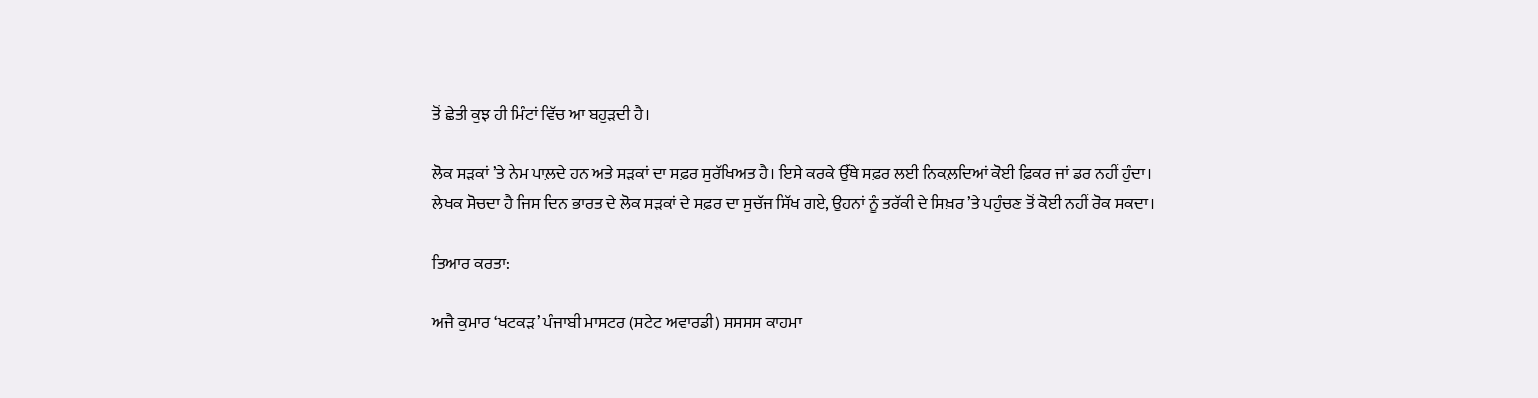ਤੋਂ ਛੇਤੀ ਕੁਝ ਹੀ ਮਿੰਟਾਂ ਵਿੱਚ ਆ ਬਹੁੜਦੀ ਹੈ।

ਲੋਕ ਸੜਕਾਂ ’ਤੇ ਨੇਮ ਪਾਲ਼ਦੇ ਹਨ ਅਤੇ ਸੜਕਾਂ ਦਾ ਸਫ਼ਰ ਸੁਰੱਖਿਅਤ ਹੈ। ਇਸੇ ਕਰਕੇ ਉੱਥੇ ਸਫ਼ਰ ਲਈ ਨਿਕਲ਼ਦਿਆਂ ਕੋਈ ਫ਼ਿਕਰ ਜਾਂ ਡਰ ਨਹੀਂ ਹੁੰਦਾ। ਲੇਖਕ ਸੋਚਦਾ ਹੈ ਜਿਸ ਦਿਨ ਭਾਰਤ ਦੇ ਲੋਕ ਸੜਕਾਂ ਦੇ ਸਫ਼ਰ ਦਾ ਸੁਚੱਜ ਸਿੱਖ ਗਏ, ਉਹਨਾਂ ਨੂੰ ਤਰੱਕੀ ਦੇ ਸਿਖ਼ਰ ’ਤੇ ਪਹੁੰਚਣ ਤੋਂ ਕੋਈ ਨਹੀਂ ਰੋਕ ਸਕਦਾ।

ਤਿਆਰ ਕਰਤਾ:

ਅਜੈ ਕੁਮਾਰ ‘ਖਟਕੜ’ ਪੰਜਾਬੀ ਮਾਸਟਰ (ਸਟੇਟ ਅਵਾਰਡੀ) ਸਸਸਸ ਕਾਹਮਾ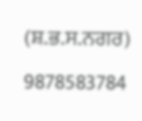(ਸ਼.ਭ.ਸ.ਨਗਰ) 9878583784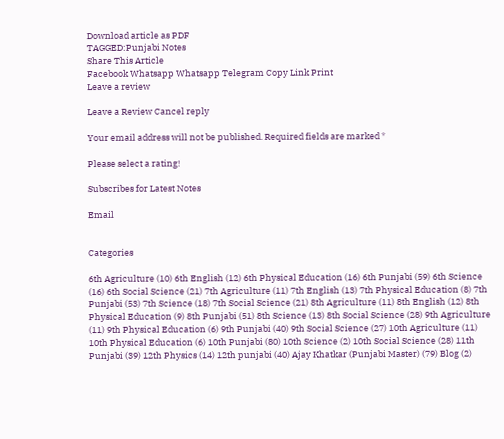Download article as PDF
TAGGED:Punjabi Notes
Share This Article
Facebook Whatsapp Whatsapp Telegram Copy Link Print
Leave a review

Leave a Review Cancel reply

Your email address will not be published. Required fields are marked *

Please select a rating!

Subscribes for Latest Notes

Email


Categories

6th Agriculture (10) 6th English (12) 6th Physical Education (16) 6th Punjabi (59) 6th Science (16) 6th Social Science (21) 7th Agriculture (11) 7th English (13) 7th Physical Education (8) 7th Punjabi (53) 7th Science (18) 7th Social Science (21) 8th Agriculture (11) 8th English (12) 8th Physical Education (9) 8th Punjabi (51) 8th Science (13) 8th Social Science (28) 9th Agriculture (11) 9th Physical Education (6) 9th Punjabi (40) 9th Social Science (27) 10th Agriculture (11) 10th Physical Education (6) 10th Punjabi (80) 10th Science (2) 10th Social Science (28) 11th Punjabi (39) 12th Physics (14) 12th punjabi (40) Ajay Khatkar (Punjabi Master) (79) Blog (2)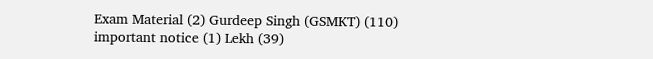Exam Material (2) Gurdeep Singh (GSMKT) (110) important notice (1) Lekh (39)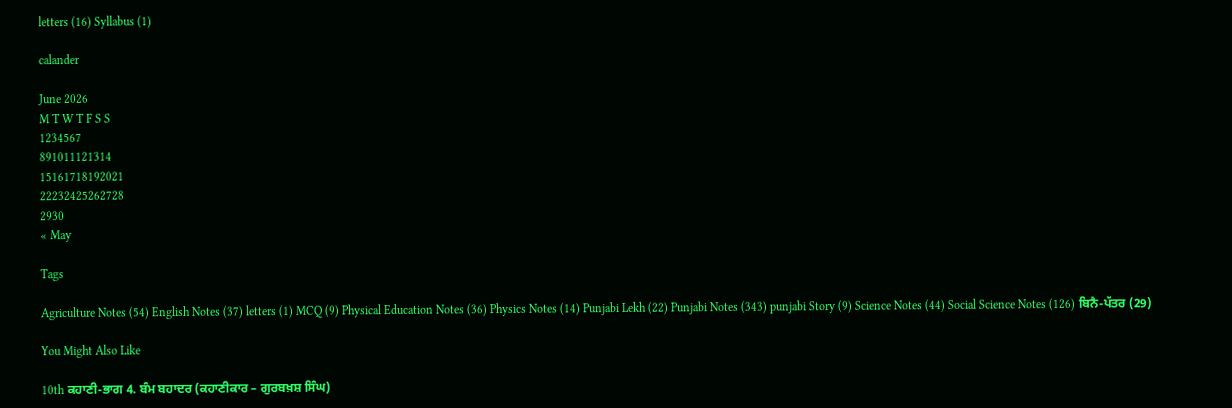letters (16) Syllabus (1)

calander

June 2026
M T W T F S S
1234567
891011121314
15161718192021
22232425262728
2930
« May

Tags

Agriculture Notes (54) English Notes (37) letters (1) MCQ (9) Physical Education Notes (36) Physics Notes (14) Punjabi Lekh (22) Punjabi Notes (343) punjabi Story (9) Science Notes (44) Social Science Notes (126) ਬਿਨੈ-ਪੱਤਰ (29)

You Might Also Like

10th ਕਹਾਣੀ-ਭਾਗ 4. ਬੰਮ ਬਹਾਦਰ (ਕਹਾਣੀਕਾਰ – ਗੁਰਬਖ਼ਸ਼ ਸਿੰਘ)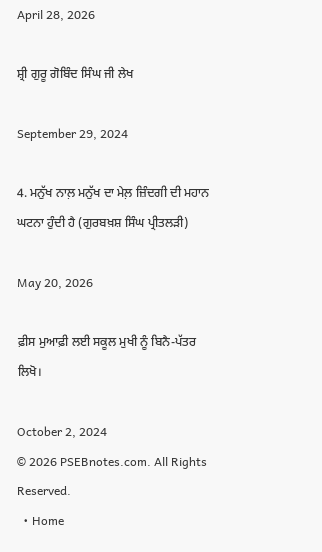April 28, 2026

ਸ਼੍ਰੀ ਗੁਰੂ ਗੋਬਿੰਦ ਸਿੰਘ ਜੀ ਲੇਖ

September 29, 2024

4. ਮਨੁੱਖ ਨਾਲ਼ ਮਨੁੱਖ ਦਾ ਮੇਲ਼ ਜ਼ਿੰਦਗੀ ਦੀ ਮਹਾਨ ਘਟਨਾ ਹੁੰਦੀ ਹੈ (ਗੁਰਬਖ਼ਸ਼ ਸਿੰਘ ਪ੍ਰੀਤਲੜੀ)

May 20, 2026

ਫ਼ੀਸ ਮੁਆਫ਼ੀ ਲਈ ਸਕੂਲ ਮੁਖੀ ਨੂੰ ਬਿਨੈ-ਪੱਤਰ ਲਿਖੋ।

October 2, 2024
© 2026 PSEBnotes.com. All Rights Reserved.
  • Home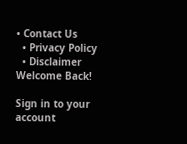• Contact Us
  • Privacy Policy
  • Disclaimer
Welcome Back!

Sign in to your account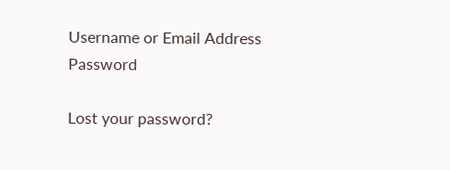Username or Email Address
Password

Lost your password?